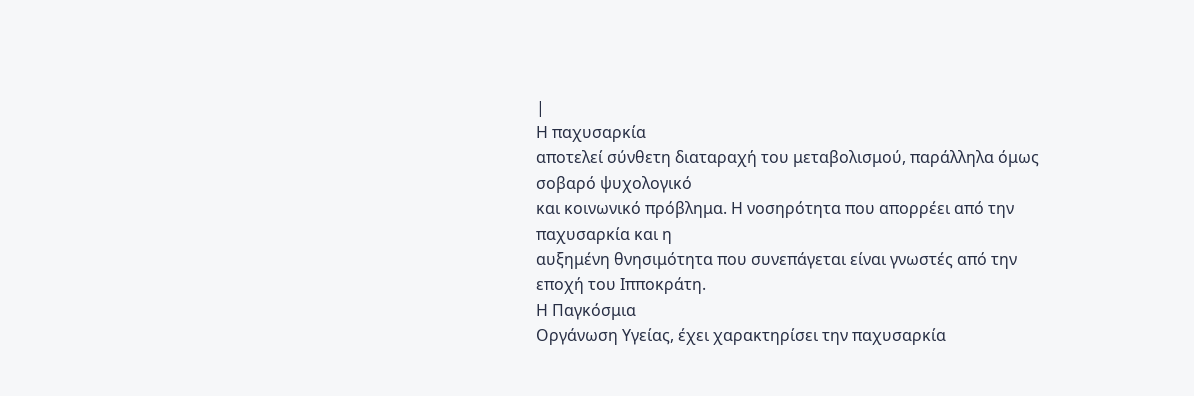|
Η παχυσαρκία
αποτελεί σύνθετη διαταραχή του μεταβολισμού, παράλληλα όμως σοβαρό ψυχολογικό
και κοινωνικό πρόβλημα. Η νοσηρότητα που απορρέει από την παχυσαρκία και η
αυξημένη θνησιμότητα που συνεπάγεται είναι γνωστές από την εποχή του Ιπποκράτη.
Η Παγκόσμια
Οργάνωση Υγείας, έχει χαρακτηρίσει την παχυσαρκία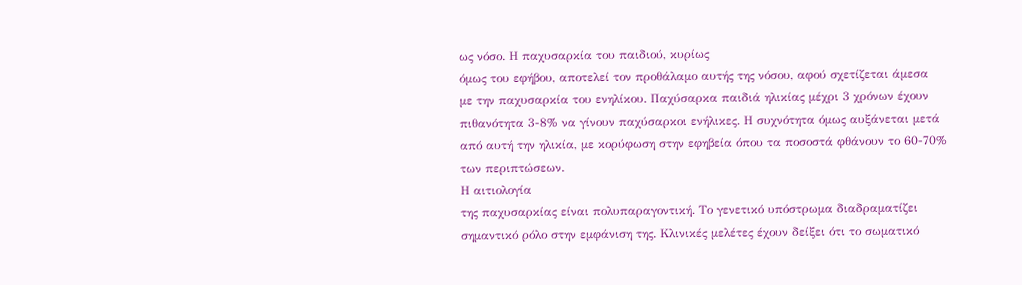ως νόσο. Η παχυσαρκία του παιδιού, κυρίως
όμως του εφήβου, αποτελεί τον προθάλαμο αυτής της νόσου, αφού σχετίζεται άμεσα
με την παχυσαρκία του ενηλίκου. Παχύσαρκα παιδιά ηλικίας μέχρι 3 χρόνων έχουν
πιθανότητα 3-8% να γίνουν παχύσαρκοι ενήλικες. Η συχνότητα όμως αυξάνεται μετά
από αυτή την ηλικία, με κορύφωση στην εφηβεία όπου τα ποσοστά φθάνουν το 60-70%
των περιπτώσεων.
Η αιτιολογία
της παχυσαρκίας είναι πολυπαραγοντική. Το γενετικό υπόστρωμα διαδραματίζει
σημαντικό ρόλο στην εμφάνιση της. Κλινικές μελέτες έχουν δείξει ότι το σωματικό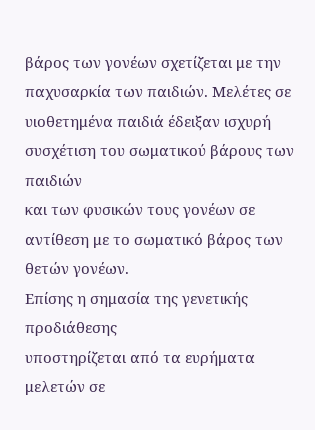βάρος των γονέων σχετίζεται με την παχυσαρκία των παιδιών. Μελέτες σε
υιοθετημένα παιδιά έδειξαν ισχυρή συσχέτιση του σωματικού βάρους των παιδιών
και των φυσικών τους γονέων σε αντίθεση με το σωματικό βάρος των θετών γονέων.
Επίσης η σημασία της γενετικής προδιάθεσης
υποστηρίζεται από τα ευρήματα μελετών σε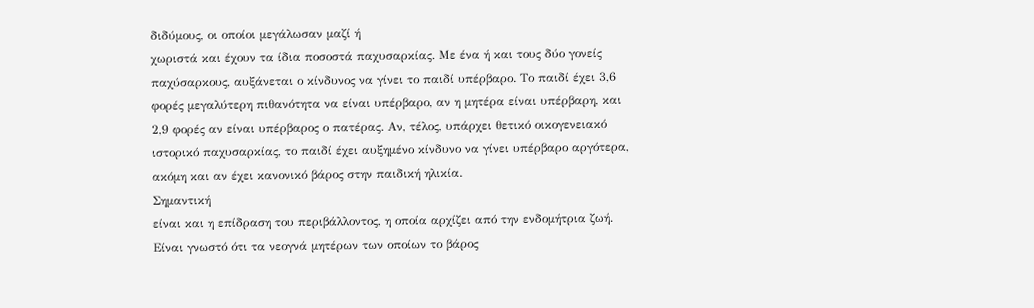διδύμους, οι οποίοι μεγάλωσαν μαζί ή
χωριστά και έχουν τα ίδια ποσοστά παχυσαρκίας. Με ένα ή και τους δύο γονείς
παχύσαρκους, αυξάνεται ο κίνδυνος να γίνει το παιδί υπέρβαρο. Το παιδί έχει 3,6
φορές μεγαλύτερη πιθανότητα να είναι υπέρβαρο, αν η μητέρα είναι υπέρβαρη, και
2,9 φορές αν είναι υπέρβαρος ο πατέρας. Αν, τέλος, υπάρχει θετικό οικογενειακό
ιστορικό παχυσαρκίας, το παιδί έχει αυξημένο κίνδυνο να γίνει υπέρβαρο αργότερα,
ακόμη και αν έχει κανονικό βάρος στην παιδική ηλικία.
Σημαντική
είναι και η επίδραση του περιβάλλοντος, η οποία αρχίζει από την ενδομήτρια ζωή.
Είναι γνωστό ότι τα νεογνά μητέρων των οποίων το βάρος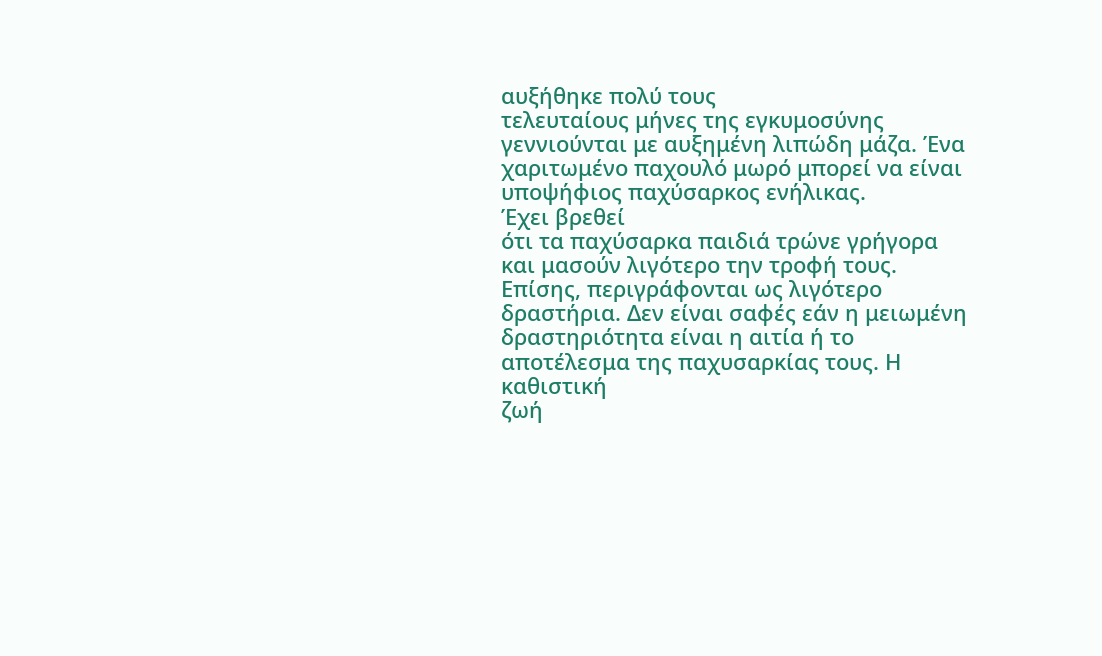αυξήθηκε πολύ τους
τελευταίους μήνες της εγκυμοσύνης γεννιούνται με αυξημένη λιπώδη μάζα. Ένα
χαριτωμένο παχουλό μωρό μπορεί να είναι υποψήφιος παχύσαρκος ενήλικας.
Έχει βρεθεί
ότι τα παχύσαρκα παιδιά τρώνε γρήγορα και μασούν λιγότερο την τροφή τους.
Επίσης, περιγράφονται ως λιγότερο δραστήρια. Δεν είναι σαφές εάν η μειωμένη
δραστηριότητα είναι η αιτία ή το αποτέλεσμα της παχυσαρκίας τους. Η καθιστική
ζωή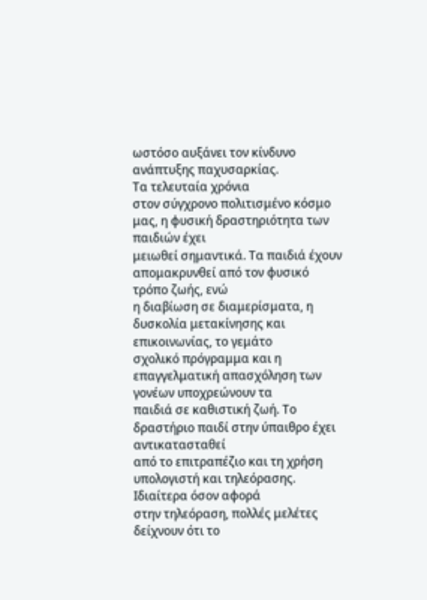ωστόσο αυξάνει τον κίνδυνο ανάπτυξης παχυσαρκίας.
Τα τελευταία χρόνια
στον σύγχρονο πολιτισμένο κόσμο μας, η φυσική δραστηριότητα των παιδιών έχει
μειωθεί σημαντικά. Τα παιδιά έχουν απομακρυνθεί από τον φυσικό τρόπο ζωής, ενώ
η διαβίωση σε διαμερίσματα, η δυσκολία μετακίνησης και επικοινωνίας, το γεμάτο
σχολικό πρόγραμμα και η επαγγελματική απασχόληση των γονέων υποχρεώνουν τα
παιδιά σε καθιστική ζωή. Το δραστήριο παιδί στην ύπαιθρο έχει αντικατασταθεί
από το επιτραπέζιο και τη χρήση υπολογιστή και τηλεόρασης. Ιδιαίτερα όσον αφορά
στην τηλεόραση, πολλές μελέτες δείχνουν ότι το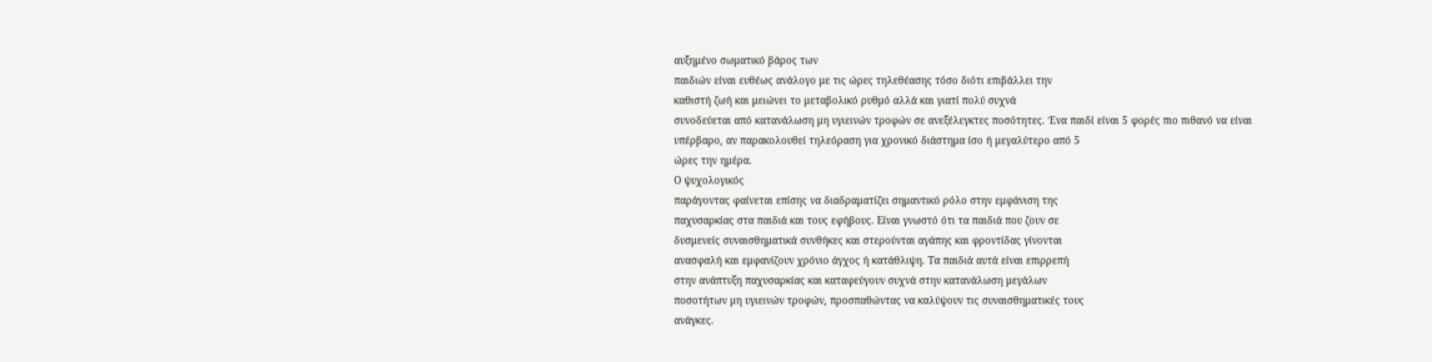αυξημένο σωματικό βάρος των
παιδιών είναι ευθέως ανάλογο με τις ώρες τηλεθέασης τόσο διότι επιβάλλει την
καθιστή ζωή και μειώνει το μεταβολικό ρυθμό αλλά και γιατί πολύ συχνά
συνοδεύεται από κατανάλωση μη υγιεινών τροφών σε ανεξέλεγκτες ποσότητες. Ένα παιδί είναι 5 φορές πιο πιθανό να είναι
υπέρβαρο, αν παρακολουθεί τηλεόραση για χρονικό διάστημα ίσο ή μεγαλύτερο από 5
ώρες την ημέρα.
Ο ψυχολογικός
παράγοντας φαίνεται επίσης να διαδραματίζει σημαντικό ρόλο στην εμφάνιση της
παχυσαρκίας στα παιδιά και τους εφήβους. Είναι γνωστό ότι τα παιδιά που ζουν σε
δυσμενείς συναισθηματικά συνθήκες και στερούνται αγάπης και φροντίδας γίνονται
ανασφαλή και εμφανίζουν χρόνιο άγχος ή κατάθλιψη. Τα παιδιά αυτά είναι επιρρεπή
στην ανάπτυξη παχυσαρκίας και καταφεύγουν συχνά στην κατανάλωση μεγάλων
ποσοτήτων μη υγιεινών τροφών, προσπαθώντας να καλύψουν τις συναισθηματικές τους
ανάγκες.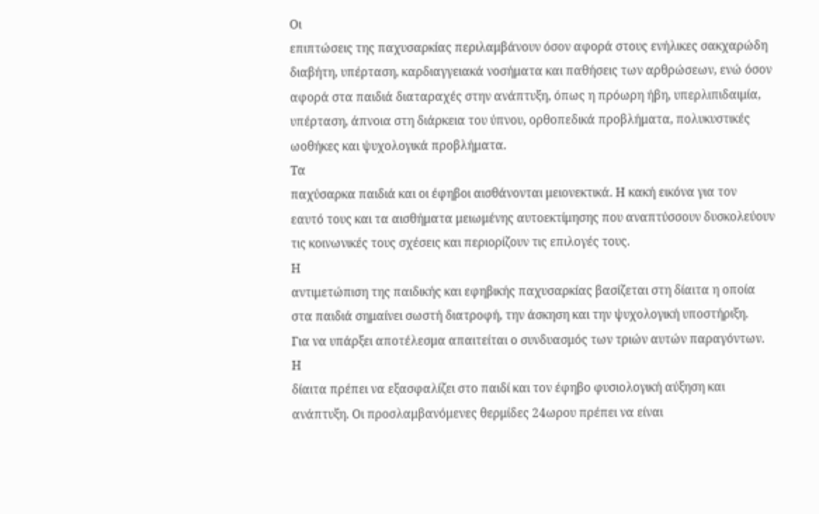Οι
επιπτώσεις της παχυσαρκίας περιλαμβάνουν όσον αφορά στους ενήλικες σακχαρώδη
διαβήτη, υπέρταση, καρδιαγγειακά νοσήματα και παθήσεις των αρθρώσεων, ενώ όσον
αφορά στα παιδιά διαταραχές στην ανάπτυξη, όπως η πρόωρη ήβη, υπερλιπιδαιμία,
υπέρταση, άπνοια στη διάρκεια του ύπνου, ορθοπεδικά προβλήματα, πολυκυστικές
ωοθήκες και ψυχολογικά προβλήματα.
Τα
παχύσαρκα παιδιά και οι έφηβοι αισθάνονται μειονεκτικά. Η κακή εικόνα για τον
εαυτό τους και τα αισθήματα μειωμένης αυτοεκτίμησης που αναπτύσσουν δυσκολεύουν
τις κοινωνικές τους σχέσεις και περιορίζουν τις επιλογές τους.
Η
αντιμετώπιση της παιδικής και εφηβικής παχυσαρκίας βασίζεται στη δίαιτα η οποία
στα παιδιά σημαίνει σωστή διατροφή, την άσκηση και την ψυχολογική υποστήριξη.
Για να υπάρξει αποτέλεσμα απαιτείται ο συνδυασμός των τριών αυτών παραγόντων.
Η
δίαιτα πρέπει να εξασφαλίζει στο παιδί και τον έφηβο φυσιολογική αύξηση και
ανάπτυξη. Οι προσλαμβανόμενες θερμίδες 24ωρου πρέπει να είναι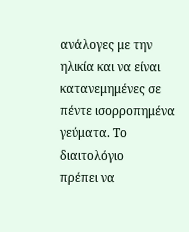ανάλογες με την
ηλικία και να είναι κατανεμημένες σε πέντε ισορροπημένα γεύματα. Το διαιτολόγιο
πρέπει να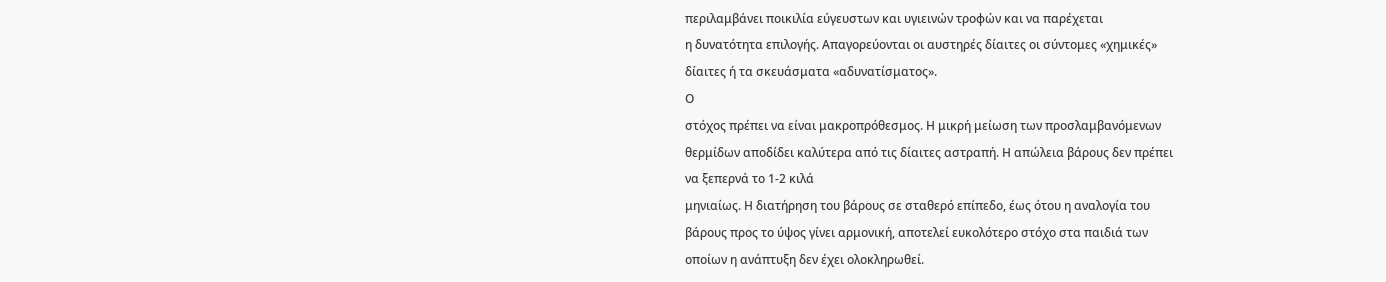περιλαμβάνει ποικιλία εύγευστων και υγιεινών τροφών και να παρέχεται
η δυνατότητα επιλογής. Απαγορεύονται οι αυστηρές δίαιτες οι σύντομες «χημικές»
δίαιτες ή τα σκευάσματα «αδυνατίσματος».
Ο
στόχος πρέπει να είναι μακροπρόθεσμος. Η μικρή μείωση των προσλαμβανόμενων
θερμίδων αποδίδει καλύτερα από τις δίαιτες αστραπή. Η απώλεια βάρους δεν πρέπει
να ξεπερνά το 1-2 κιλά
μηνιαίως. Η διατήρηση του βάρους σε σταθερό επίπεδο, έως ότου η αναλογία του
βάρους προς το ύψος γίνει αρμονική, αποτελεί ευκολότερο στόχο στα παιδιά των
οποίων η ανάπτυξη δεν έχει ολοκληρωθεί.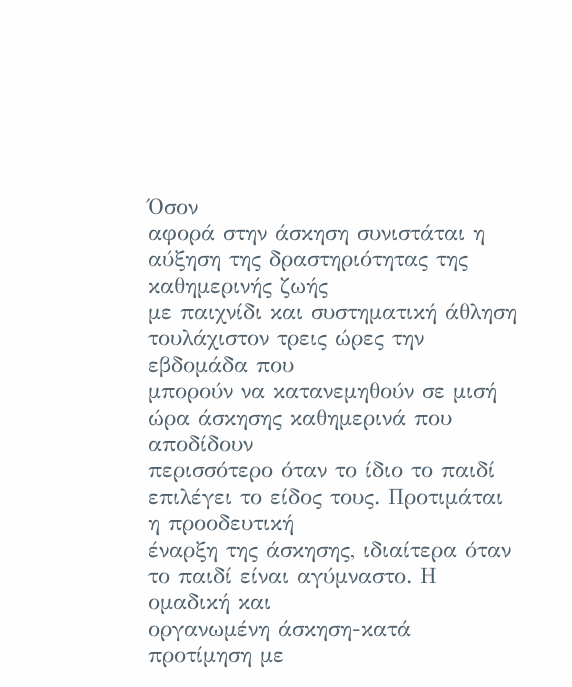Όσον
αφορά στην άσκηση συνιστάται η αύξηση της δραστηριότητας της καθημερινής ζωής
με παιχνίδι και συστηματική άθληση τουλάχιστον τρεις ώρες την εβδομάδα που
μπορούν να κατανεμηθούν σε μισή ώρα άσκησης καθημερινά που αποδίδουν
περισσότερο όταν το ίδιο το παιδί επιλέγει το είδος τους. Προτιμάται η προοδευτική
έναρξη της άσκησης, ιδιαίτερα όταν το παιδί είναι αγύμναστο. Η ομαδική και
οργανωμένη άσκηση-κατά προτίμηση με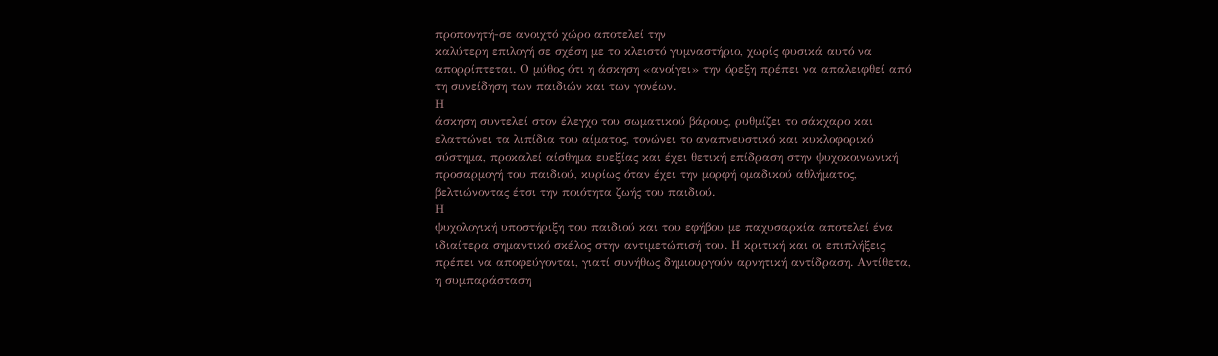προπονητή-σε ανοιχτό χώρο αποτελεί την
καλύτερη επιλογή σε σχέση με το κλειστό γυμναστήριο, χωρίς φυσικά αυτό να
απορρίπτεται. Ο μύθος ότι η άσκηση «ανοίγει» την όρεξη πρέπει να απαλειφθεί από
τη συνείδηση των παιδιών και των γονέων.
Η
άσκηση συντελεί στον έλεγχο του σωματικού βάρους, ρυθμίζει το σάκχαρο και
ελαττώνει τα λιπίδια του αίματος, τονώνει το αναπνευστικό και κυκλοφορικό
σύστημα, προκαλεί αίσθημα ευεξίας και έχει θετική επίδραση στην ψυχοκοινωνική
προσαρμογή του παιδιού, κυρίως όταν έχει την μορφή ομαδικού αθλήματος,
βελτιώνοντας έτσι την ποιότητα ζωής του παιδιού.
Η
ψυχολογική υποστήριξη του παιδιού και του εφήβου με παχυσαρκία αποτελεί ένα
ιδιαίτερα σημαντικό σκέλος στην αντιμετώπισή του. Η κριτική και οι επιπλήξεις
πρέπει να αποφεύγονται, γιατί συνήθως δημιουργούν αρνητική αντίδραση. Αντίθετα,
η συμπαράσταση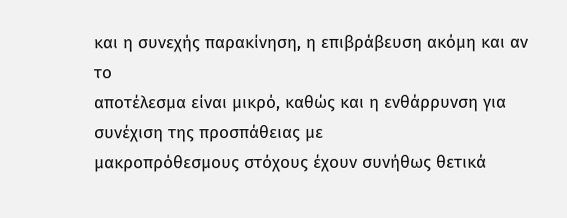και η συνεχής παρακίνηση, η επιβράβευση ακόμη και αν το
αποτέλεσμα είναι μικρό, καθώς και η ενθάρρυνση για συνέχιση της προσπάθειας με
μακροπρόθεσμους στόχους έχουν συνήθως θετικά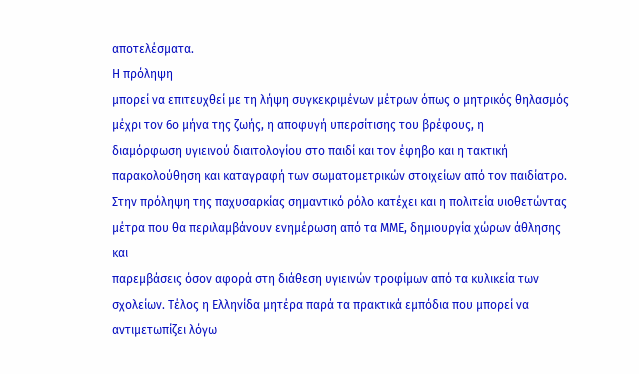αποτελέσματα.
Η πρόληψη
μπορεί να επιτευχθεί με τη λήψη συγκεκριμένων μέτρων όπως ο μητρικός θηλασμός
μέχρι τον 6ο μήνα της ζωής, η αποφυγή υπερσίτισης του βρέφους, η
διαμόρφωση υγιεινού διαιτολογίου στο παιδί και τον έφηβο και η τακτική
παρακολούθηση και καταγραφή των σωματομετρικών στοιχείων από τον παιδίατρο.
Στην πρόληψη της παχυσαρκίας σημαντικό ρόλο κατέχει και η πολιτεία υιοθετώντας
μέτρα που θα περιλαμβάνουν ενημέρωση από τα ΜΜΕ, δημιουργία χώρων άθλησης και
παρεμβάσεις όσον αφορά στη διάθεση υγιεινών τροφίμων από τα κυλικεία των
σχολείων. Τέλος η Ελληνίδα μητέρα παρά τα πρακτικά εμπόδια που μπορεί να
αντιμετωπίζει λόγω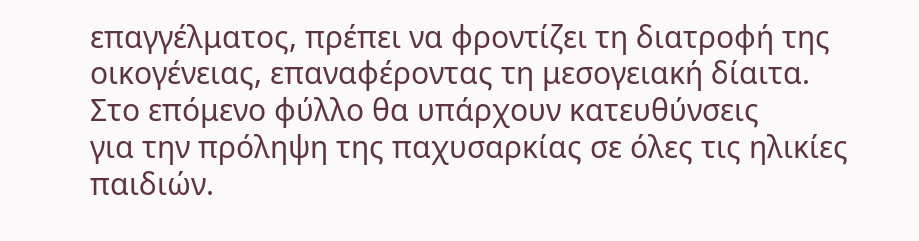επαγγέλματος, πρέπει να φροντίζει τη διατροφή της
οικογένειας, επαναφέροντας τη μεσογειακή δίαιτα.
Στο επόμενο φύλλο θα υπάρχουν κατευθύνσεις
για την πρόληψη της παχυσαρκίας σε όλες τις ηλικίες παιδιών.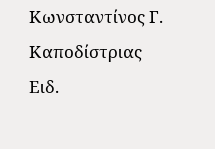Κωνσταντίνος Γ. Καποδίστριας
Ειδ.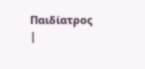Παιδίατρος
|